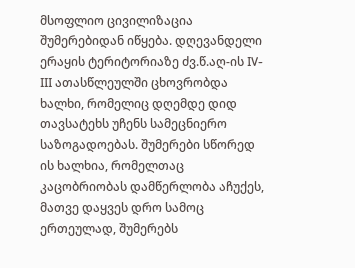მსოფლიო ცივილიზაცია შუმერებიდან იწყება. დღევანდელი ერაყის ტერიტორიაზე ძვ.წ.აღ-ის IV-III ათასწლეულში ცხოვრობდა ხალხი, რომელიც დღემდე დიდ თავსატეხს უჩენს სამეცნიერო საზოგადოებას. შუმერები სწორედ ის ხალხია, რომელთაც კაცობრიობას დამწერლობა აჩუქეს, მათვე დაყვეს დრო სამოც ერთეულად, შუმერებს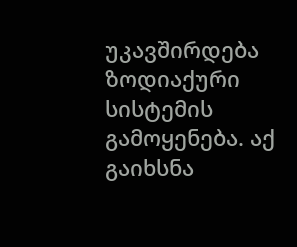უკავშირდება ზოდიაქური სისტემის გამოყენება. აქ გაიხსნა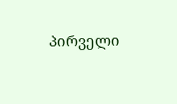პირველი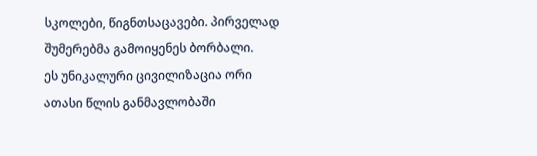სკოლები, წიგნთსაცავები. პირველად შუმერებმა გამოიყენეს ბორბალი.
ეს უნიკალური ცივილიზაცია ორი ათასი წლის განმავლობაში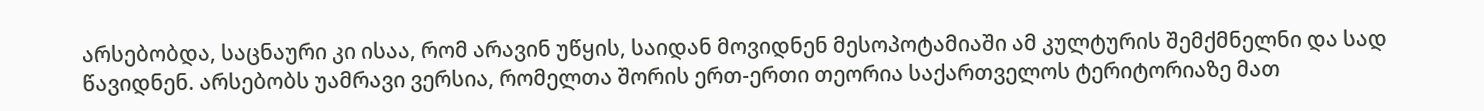არსებობდა, საცნაური კი ისაა, რომ არავინ უწყის, საიდან მოვიდნენ მესოპოტამიაში ამ კულტურის შემქმნელნი და სად წავიდნენ. არსებობს უამრავი ვერსია, რომელთა შორის ერთ-ერთი თეორია საქართველოს ტერიტორიაზე მათ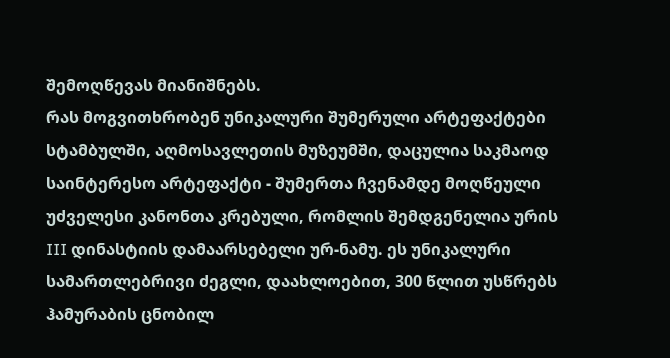შემოღწევას მიანიშნებს.
რას მოგვითხრობენ უნიკალური შუმერული არტეფაქტები
სტამბულში, აღმოსავლეთის მუზეუმში, დაცულია საკმაოდ საინტერესო არტეფაქტი - შუმერთა ჩვენამდე მოღწეული უძველესი კანონთა კრებული, რომლის შემდგენელია ურის III დინასტიის დამაარსებელი ურ-ნამუ. ეს უნიკალური სამართლებრივი ძეგლი, დაახლოებით, 300 წლით უსწრებს ჰამურაბის ცნობილ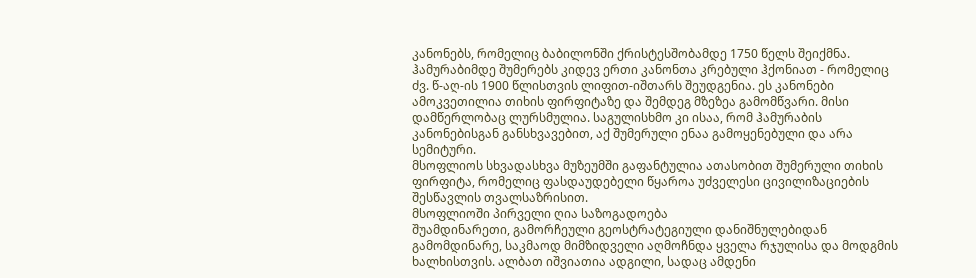კანონებს, რომელიც ბაბილონში ქრისტესშობამდე 1750 წელს შეიქმნა.
ჰამურაბიმდე შუმერებს კიდევ ერთი კანონთა კრებული ჰქონიათ - რომელიც ძვ. წ-აღ-ის 1900 წლისთვის ლიფით-იშთარს შეუდგენია. ეს კანონები ამოკვეთილია თიხის ფირფიტაზე და შემდეგ მზეზეა გამომწვარი. მისი დამწერლობაც ლურსმულია. საგულისხმო კი ისაა, რომ ჰამურაბის კანონებისგან განსხვავებით, აქ შუმერული ენაა გამოყენებული და არა სემიტური.
მსოფლიოს სხვადასხვა მუზეუმში გაფანტულია ათასობით შუმერული თიხის ფირფიტა, რომელიც ფასდაუდებელი წყაროა უძველესი ცივილიზაციების შესწავლის თვალსაზრისით.
მსოფლიოში პირველი ღია საზოგადოება
შუამდინარეთი, გამორჩეული გეოსტრატეგიული დანიშნულებიდან გამომდინარე, საკმაოდ მიმზიდველი აღმოჩნდა ყველა რჯულისა და მოდგმის ხალხისთვის. ალბათ იშვიათია ადგილი, სადაც ამდენი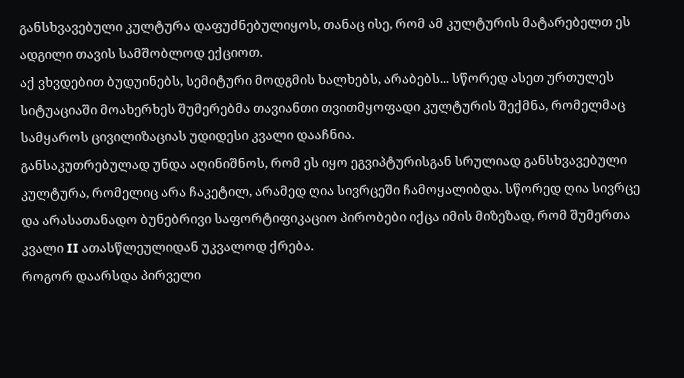განსხვავებული კულტურა დაფუძნებულიყოს, თანაც ისე, რომ ამ კულტურის მატარებელთ ეს ადგილი თავის სამშობლოდ ექციოთ.
აქ ვხვდებით ბუდუინებს, სემიტური მოდგმის ხალხებს, არაბებს... სწორედ ასეთ ურთულეს სიტუაციაში მოახერხეს შუმერებმა თავიანთი თვითმყოფადი კულტურის შექმნა, რომელმაც სამყაროს ცივილიზაციას უდიდესი კვალი დააჩნია.
განსაკუთრებულად უნდა აღინიშნოს, რომ ეს იყო ეგვიპტურისგან სრულიად განსხვავებული კულტურა, რომელიც არა ჩაკეტილ, არამედ ღია სივრცეში ჩამოყალიბდა. სწორედ ღია სივრცე და არასათანადო ბუნებრივი საფორტიფიკაციო პირობები იქცა იმის მიზეზად, რომ შუმერთა კვალი II ათასწლეულიდან უკვალოდ ქრება.
როგორ დაარსდა პირველი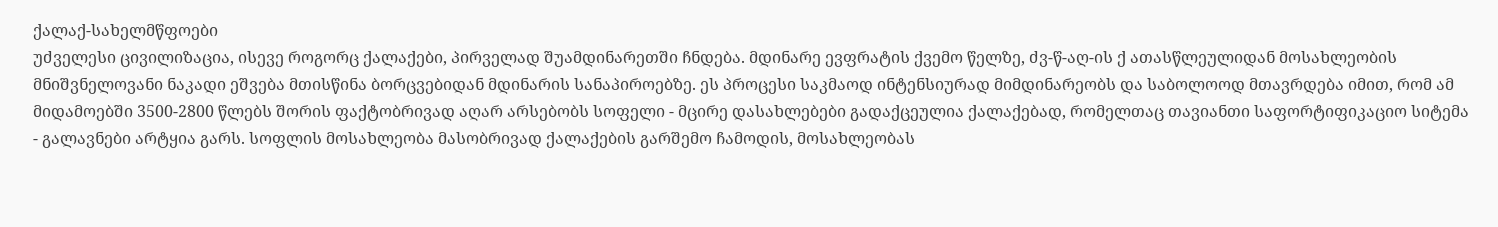ქალაქ-სახელმწფოები
უძველესი ცივილიზაცია, ისევე როგორც ქალაქები, პირველად შუამდინარეთში ჩნდება. მდინარე ევფრატის ქვემო წელზე, ძვ-წ-აღ-ის ქ ათასწლეულიდან მოსახლეობის მნიშვნელოვანი ნაკადი ეშვება მთისწინა ბორცვებიდან მდინარის სანაპიროებზე. ეს პროცესი საკმაოდ ინტენსიურად მიმდინარეობს და საბოლოოდ მთავრდება იმით, რომ ამ მიდამოებში 3500-2800 წლებს შორის ფაქტობრივად აღარ არსებობს სოფელი - მცირე დასახლებები გადაქცეულია ქალაქებად, რომელთაც თავიანთი საფორტიფიკაციო სიტემა - გალავნები არტყია გარს. სოფლის მოსახლეობა მასობრივად ქალაქების გარშემო ჩამოდის, მოსახლეობას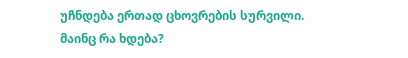უჩნდება ერთად ცხოვრების სურვილი.
მაინც რა ხდება?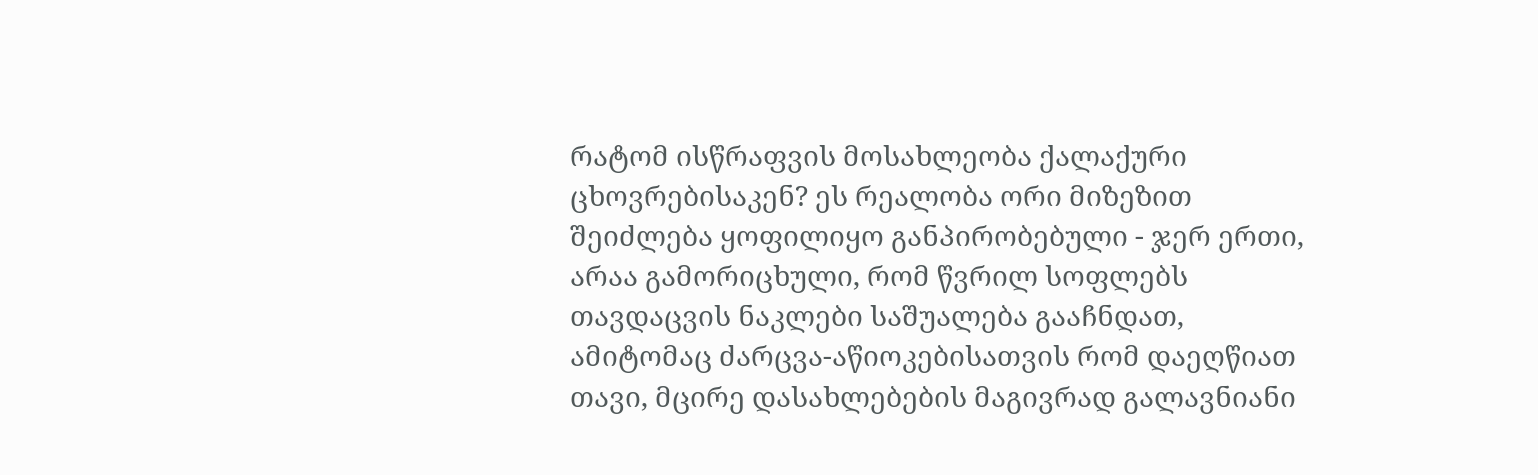რატომ ისწრაფვის მოსახლეობა ქალაქური ცხოვრებისაკენ? ეს რეალობა ორი მიზეზით შეიძლება ყოფილიყო განპირობებული - ჯერ ერთი, არაა გამორიცხული, რომ წვრილ სოფლებს თავდაცვის ნაკლები საშუალება გააჩნდათ, ამიტომაც ძარცვა-აწიოკებისათვის რომ დაეღწიათ თავი, მცირე დასახლებების მაგივრად გალავნიანი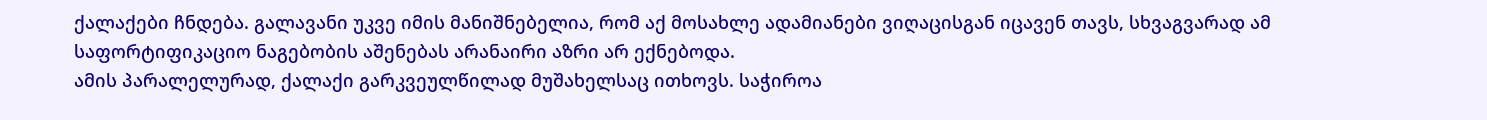ქალაქები ჩნდება. გალავანი უკვე იმის მანიშნებელია, რომ აქ მოსახლე ადამიანები ვიღაცისგან იცავენ თავს, სხვაგვარად ამ საფორტიფიკაციო ნაგებობის აშენებას არანაირი აზრი არ ექნებოდა.
ამის პარალელურად, ქალაქი გარკვეულწილად მუშახელსაც ითხოვს. საჭიროა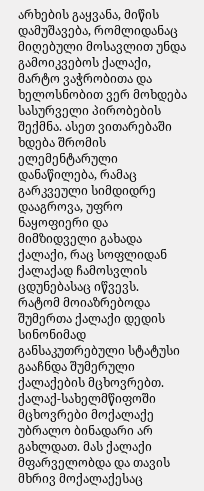არხების გაყვანა, მიწის დამუშავება, რომლიდანაც მიღებული მოსავლით უნდა გამოიკვებოს ქალაქი, მარტო ვაჭრობითა და ხელოსნობით ვერ მოხდება სასურველი პირობების შექმნა. ასეთ ვითარებაში ხდება შრომის ელემენტარული დანაწილება, რამაც გარკვეული სიმდიდრე დააგროვა, უფრო ნაყოფიერი და მიმზიდველი გახადა ქალაქი, რაც სოფლიდან ქალაქად ჩამოსვლის ცდუნებასაც იწვევს.
რატომ მოიაზრებოდა შუმერთა ქალაქი დედის სინონიმად
განსაკუთრებული სტატუსი გააჩნდა შუმერული ქალაქების მცხოვრებთ. ქალაქ-სახელმწიფოში მცხოვრები მოქალაქე უბრალო ბინადარი არ გახლდათ. მას ქალაქი მფარველობდა და თავის მხრივ მოქალაქესაც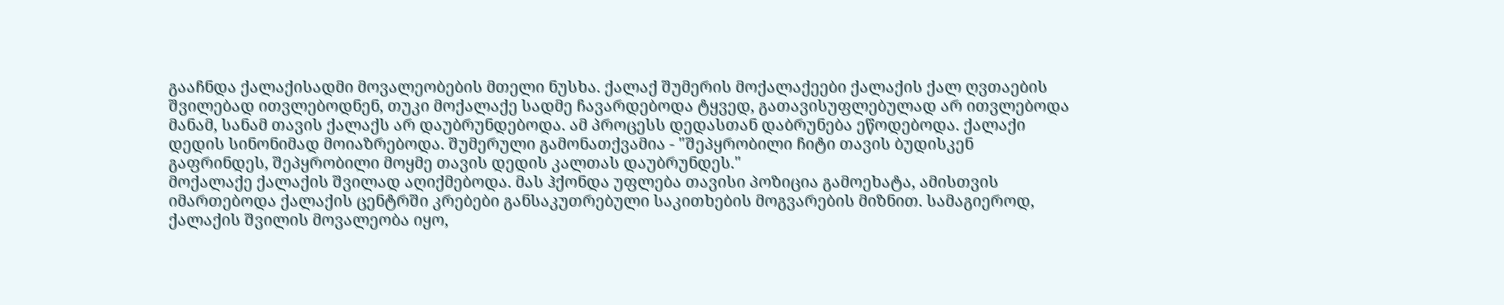გააჩნდა ქალაქისადმი მოვალეობების მთელი ნუსხა. ქალაქ შუმერის მოქალაქეები ქალაქის ქალ ღვთაების შვილებად ითვლებოდნენ, თუკი მოქალაქე სადმე ჩავარდებოდა ტყვედ, გათავისუფლებულად არ ითვლებოდა მანამ, სანამ თავის ქალაქს არ დაუბრუნდებოდა. ამ პროცესს დედასთან დაბრუნება ეწოდებოდა. ქალაქი დედის სინონიმად მოიაზრებოდა. შუმერული გამონათქვამია - "შეპყრობილი ჩიტი თავის ბუდისკენ გაფრინდეს, შეპყრობილი მოყმე თავის დედის კალთას დაუბრუნდეს."
მოქალაქე ქალაქის შვილად აღიქმებოდა. მას ჰქონდა უფლება თავისი პოზიცია გამოეხატა, ამისთვის იმართებოდა ქალაქის ცენტრში კრებები განსაკუთრებული საკითხების მოგვარების მიზნით. სამაგიეროდ, ქალაქის შვილის მოვალეობა იყო,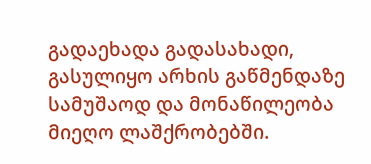გადაეხადა გადასახადი, გასულიყო არხის გაწმენდაზე სამუშაოდ და მონაწილეობა მიეღო ლაშქრობებში.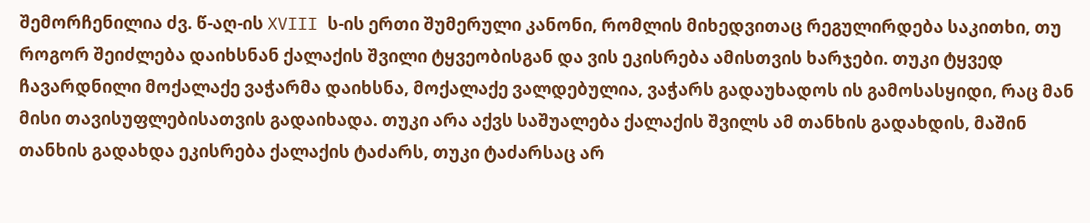შემორჩენილია ძვ. წ-აღ-ის XVIII ს-ის ერთი შუმერული კანონი, რომლის მიხედვითაც რეგულირდება საკითხი, თუ როგორ შეიძლება დაიხსნან ქალაქის შვილი ტყვეობისგან და ვის ეკისრება ამისთვის ხარჯები. თუკი ტყვედ ჩავარდნილი მოქალაქე ვაჭარმა დაიხსნა, მოქალაქე ვალდებულია, ვაჭარს გადაუხადოს ის გამოსასყიდი, რაც მან მისი თავისუფლებისათვის გადაიხადა. თუკი არა აქვს საშუალება ქალაქის შვილს ამ თანხის გადახდის, მაშინ თანხის გადახდა ეკისრება ქალაქის ტაძარს, თუკი ტაძარსაც არ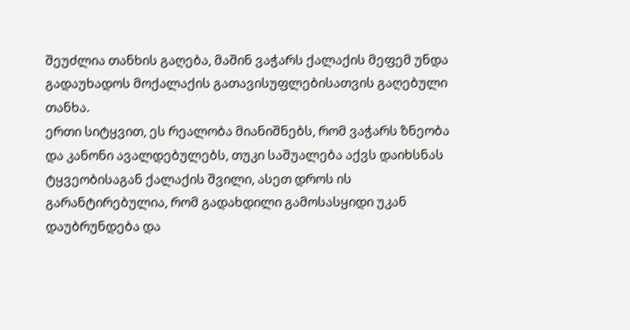შეუძლია თანხის გაღება, მაშინ ვაჭარს ქალაქის მეფემ უნდა გადაუხადოს მოქალაქის გათავისუფლებისათვის გაღებული თანხა.
ერთი სიტყვით, ეს რეალობა მიანიშნებს, რომ ვაჭარს ზნეობა და კანონი ავალდებულებს, თუკი საშუალება აქვს დაიხსნას ტყვეობისაგან ქალაქის შვილი, ასეთ დროს ის გარანტირებულია, რომ გადახდილი გამოსასყიდი უკან დაუბრუნდება და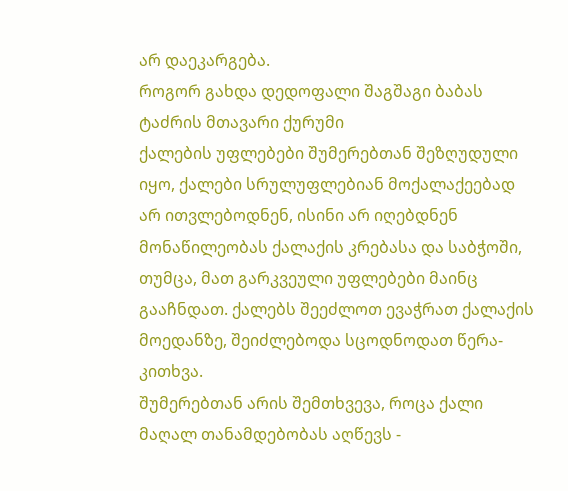არ დაეკარგება.
როგორ გახდა დედოფალი შაგშაგი ბაბას ტაძრის მთავარი ქურუმი
ქალების უფლებები შუმერებთან შეზღუდული იყო, ქალები სრულუფლებიან მოქალაქეებად არ ითვლებოდნენ, ისინი არ იღებდნენ მონაწილეობას ქალაქის კრებასა და საბჭოში, თუმცა, მათ გარკვეული უფლებები მაინც გააჩნდათ. ქალებს შეეძლოთ ევაჭრათ ქალაქის მოედანზე, შეიძლებოდა სცოდნოდათ წერა-კითხვა.
შუმერებთან არის შემთხვევა, როცა ქალი მაღალ თანამდებობას აღწევს -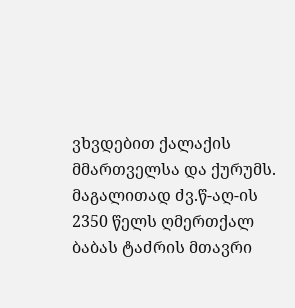ვხვდებით ქალაქის მმართველსა და ქურუმს. მაგალითად ძვ.წ-აღ-ის 2350 წელს ღმერთქალ ბაბას ტაძრის მთავრი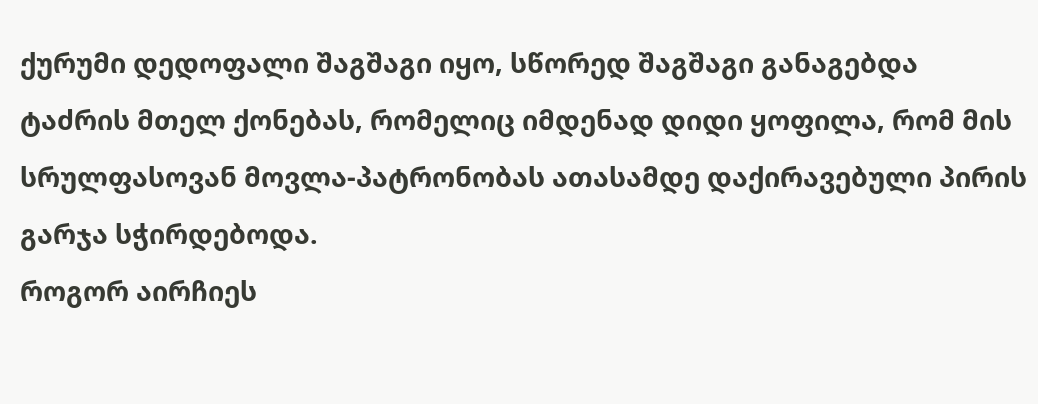ქურუმი დედოფალი შაგშაგი იყო, სწორედ შაგშაგი განაგებდა ტაძრის მთელ ქონებას, რომელიც იმდენად დიდი ყოფილა, რომ მის სრულფასოვან მოვლა-პატრონობას ათასამდე დაქირავებული პირის გარჯა სჭირდებოდა.
როგორ აირჩიეს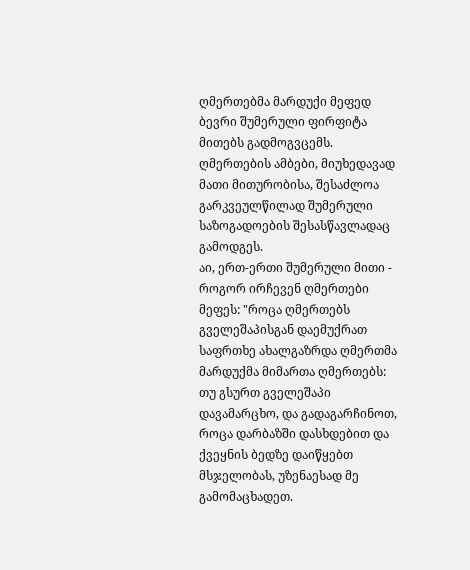ღმერთებმა მარდუქი მეფედ
ბევრი შუმერული ფირფიტა მითებს გადმოგვცემს. ღმერთების ამბები, მიუხედავად მათი მითურობისა, შესაძლოა გარკვეულწილად შუმერული საზოგადოების შესასწავლადაც გამოდგეს.
აი, ერთ-ერთი შუმერული მითი - როგორ ირჩევენ ღმერთები მეფეს: "როცა ღმერთებს გველეშაპისგან დაემუქრათ საფრთხე ახალგაზრდა ღმერთმა მარდუქმა მიმართა ღმერთებს: თუ გსურთ გველეშაპი დავამარცხო, და გადაგარჩინოთ, როცა დარბაზში დასხდებით და ქვეყნის ბედზე დაიწყებთ მსჯელობას, უზენაესად მე გამომაცხადეთ.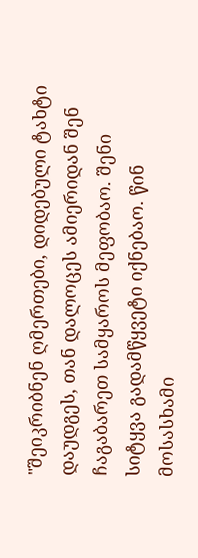"შეიკრიბნენ ღმერთები, დიდებული ტახტი დაუდგეს, თან დალოცეს ამიერიდან შენ ჩაგაბარეთ სამყაროს მეფობაო. შენი სიტყვა გადამწყვეტი იქნებაო. წინ მოსასხამი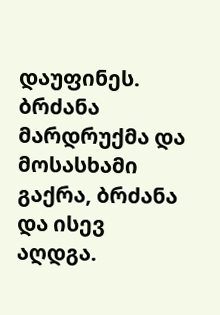დაუფინეს. ბრძანა მარდრუქმა და მოსასხამი გაქრა, ბრძანა და ისევ აღდგა.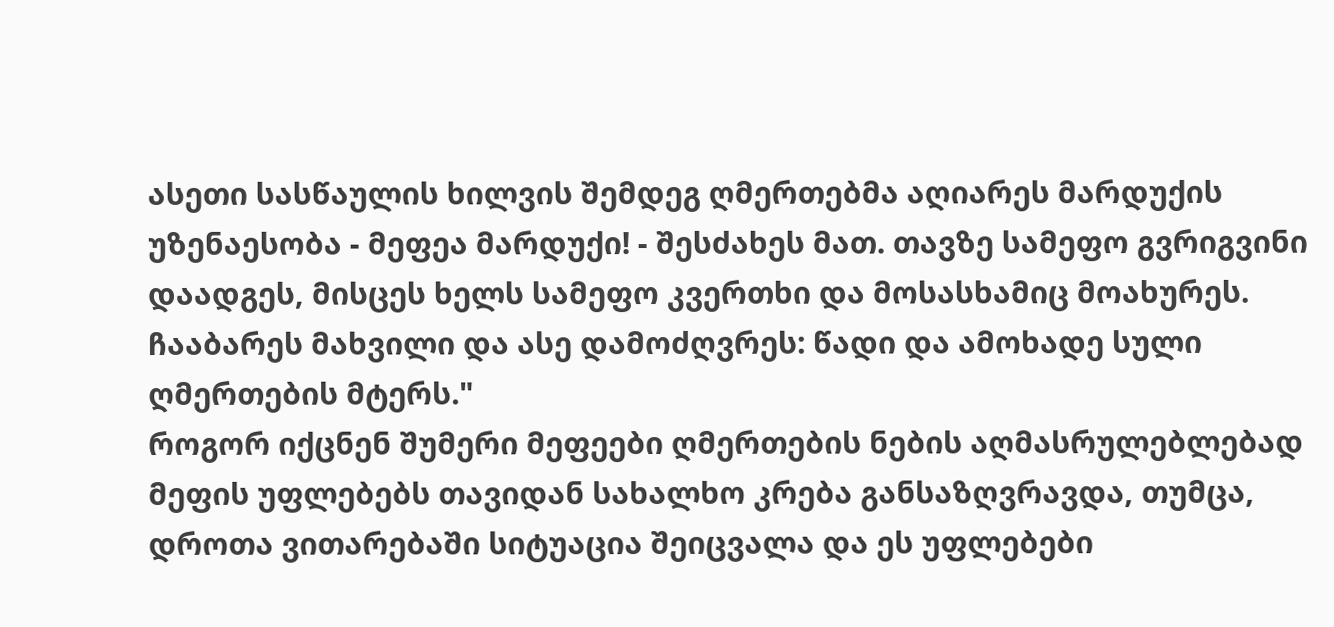ასეთი სასწაულის ხილვის შემდეგ ღმერთებმა აღიარეს მარდუქის უზენაესობა - მეფეა მარდუქი! - შესძახეს მათ. თავზე სამეფო გვრიგვინი დაადგეს, მისცეს ხელს სამეფო კვერთხი და მოსასხამიც მოახურეს. ჩააბარეს მახვილი და ასე დამოძღვრეს: წადი და ამოხადე სული ღმერთების მტერს."
როგორ იქცნენ შუმერი მეფეები ღმერთების ნების აღმასრულებლებად
მეფის უფლებებს თავიდან სახალხო კრება განსაზღვრავდა, თუმცა, დროთა ვითარებაში სიტუაცია შეიცვალა და ეს უფლებები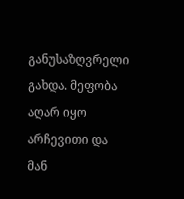განუსაზღვრელი გახდა. მეფობა აღარ იყო არჩევითი და მან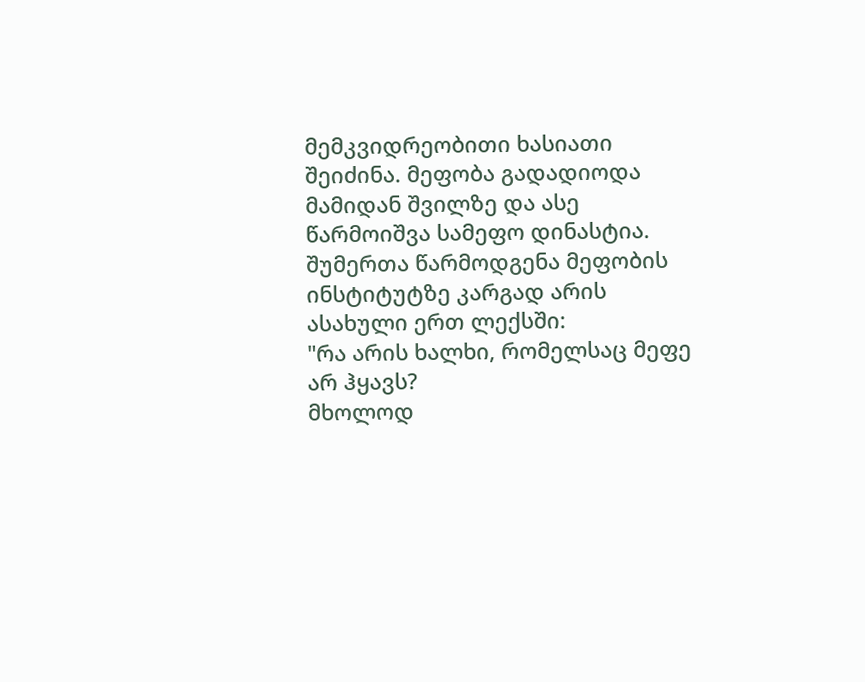მემკვიდრეობითი ხასიათი შეიძინა. მეფობა გადადიოდა მამიდან შვილზე და ასე წარმოიშვა სამეფო დინასტია.
შუმერთა წარმოდგენა მეფობის ინსტიტუტზე კარგად არის ასახული ერთ ლექსში:
"რა არის ხალხი, რომელსაც მეფე არ ჰყავს?
მხოლოდ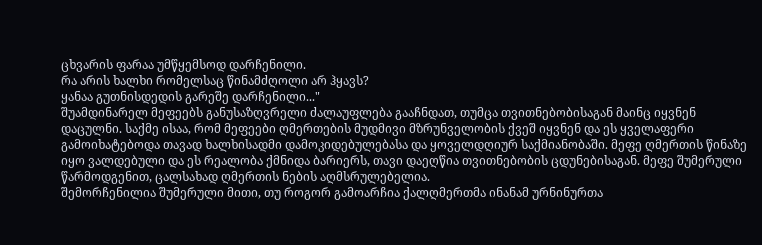ცხვარის ფარაა უმწყემსოდ დარჩენილი.
რა არის ხალხი რომელსაც წინამძღოლი არ ჰყავს?
ყანაა გუთნისდედის გარეშე დარჩენილი..."
შუამდინარელ მეფეებს განუსაზღვრელი ძალაუფლება გააჩნდათ, თუმცა თვითნებობისაგან მაინც იყვნენ დაცულნი. საქმე ისაა, რომ მეფეები ღმერთების მუდმივი მზრუნველობის ქვეშ იყვნენ და ეს ყველაფერი გამოიხატებოდა თავად ხალხისადმი დამოკიდებულებასა და ყოველდღიურ საქმიანობაში. მეფე ღმერთის წინაზე იყო ვალდებული და ეს რეალობა ქმნიდა ბარიერს, თავი დაეღწია თვითნებობის ცდუნებისაგან. მეფე შუმერული წარმოდგენით, ცალსახად ღმერთის ნების აღმსრულებელია.
შემორჩენილია შუმერული მითი, თუ როგორ გამოარჩია ქალღმერთმა ინანამ ურნინურთა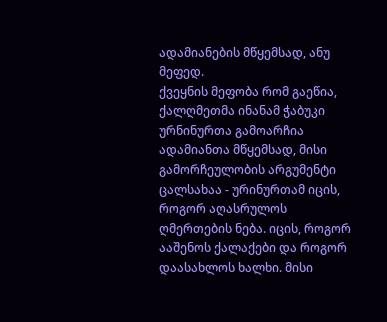ადამიანების მწყემსად, ანუ მეფედ.
ქვეყნის მეფობა რომ გაეწია, ქალღმეთმა ინანამ ჭაბუკი ურნინურთა გამოარჩია ადამიანთა მწყემსად, მისი გამორჩეულობის არგუმენტი ცალსახაა - ურინურთამ იცის, როგორ აღასრულოს ღმერთების ნება. იცის, როგორ ააშენოს ქალაქები და როგორ დაასახლოს ხალხი. მისი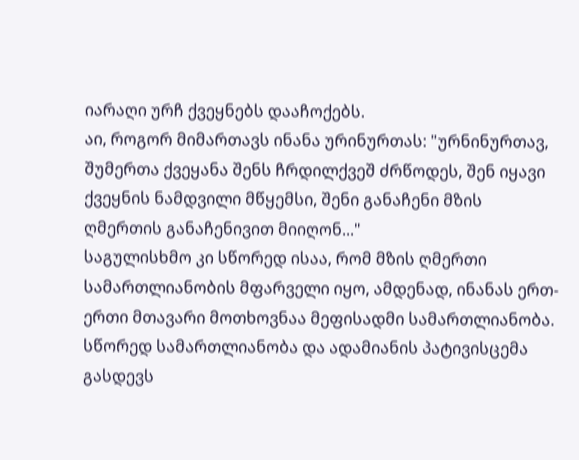იარაღი ურჩ ქვეყნებს დააჩოქებს.
აი, როგორ მიმართავს ინანა ურინურთას: "ურნინურთავ, შუმერთა ქვეყანა შენს ჩრდილქვეშ ძრწოდეს, შენ იყავი ქვეყნის ნამდვილი მწყემსი, შენი განაჩენი მზის ღმერთის განაჩენივით მიიღონ..."
საგულისხმო კი სწორედ ისაა, რომ მზის ღმერთი სამართლიანობის მფარველი იყო, ამდენად, ინანას ერთ-ერთი მთავარი მოთხოვნაა მეფისადმი სამართლიანობა.
სწორედ სამართლიანობა და ადამიანის პატივისცემა გასდევს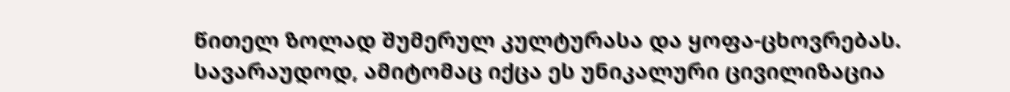წითელ ზოლად შუმერულ კულტურასა და ყოფა-ცხოვრებას. სავარაუდოდ, ამიტომაც იქცა ეს უნიკალური ცივილიზაცია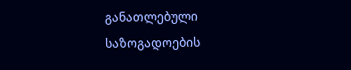განათლებული საზოგადოების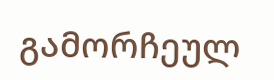გამორჩეულ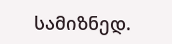სამიზნედ.